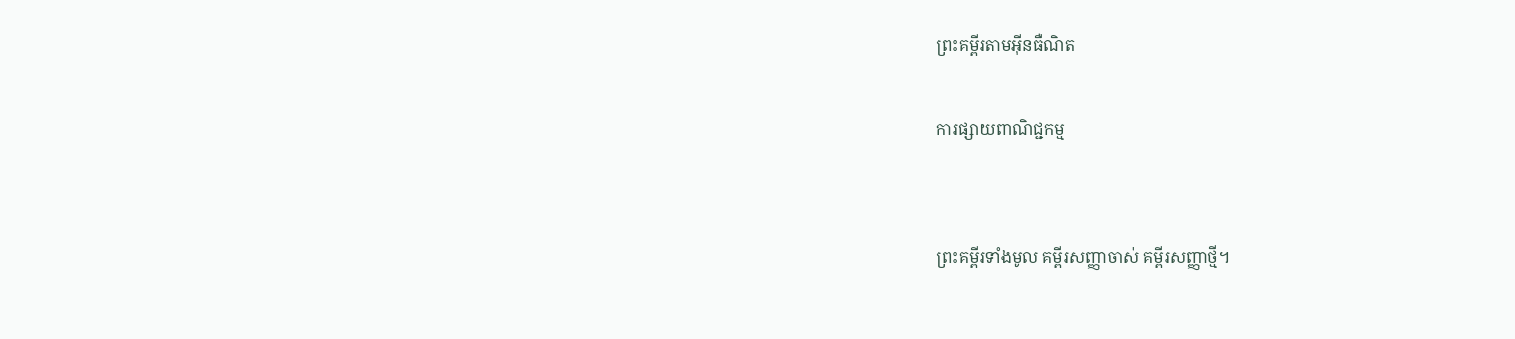ព្រះគម្ពីរតាមអ៊ីនធឺណិត

ការផ្សាយពាណិជ្ជកម្ម


ព្រះគម្ពីរទាំងមូល គម្ពីរសញ្ញាចាស់ គម្ពីរសញ្ញាថ្មី។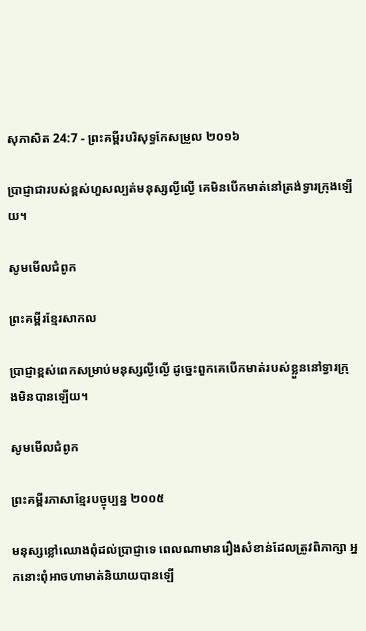សុភា‌សិត 24:7 - ព្រះគម្ពីរបរិសុទ្ធកែសម្រួល ២០១៦

ប្រាជ្ញាជារបស់ខ្ពស់ហួសល្បត់មនុស្សល្ងី‌ល្ងើ គេមិនបើកមាត់នៅត្រង់ទ្វារក្រុងឡើយ។

សូមមើលជំពូក

ព្រះគម្ពីរខ្មែរសាកល

ប្រាជ្ញាខ្ពស់ពេកសម្រាប់មនុស្សល្ងីល្ងើ ដូច្នេះពួកគេបើកមាត់របស់ខ្លួននៅទ្វារក្រុងមិនបានឡើយ។

សូមមើលជំពូក

ព្រះគម្ពីរភាសាខ្មែរបច្ចុប្បន្ន ២០០៥

មនុស្សខ្លៅឈោងពុំដល់ប្រាជ្ញាទេ ពេលណាមានរឿងសំខាន់ដែលត្រូវពិភាក្សា អ្នកនោះពុំអាចហាមាត់និយាយបានឡើ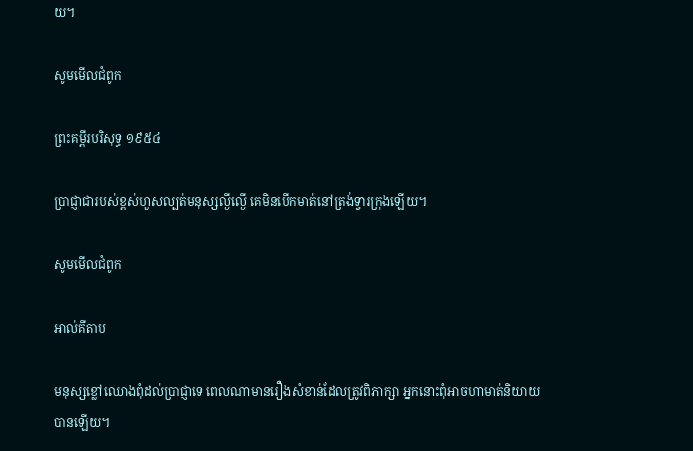យ។

សូមមើលជំពូក

ព្រះគម្ពីរបរិសុទ្ធ ១៩៥៤

ប្រាជ្ញាជារបស់ខ្ពស់ហួសល្បត់មនុស្សល្ងី‌ល្ងើ គេមិនបើកមាត់នៅត្រង់ទ្វារក្រុងឡើយ។

សូមមើលជំពូក

អាល់គីតាប

មនុស្សខ្លៅឈោងពុំដល់ប្រាជ្ញាទេ ពេលណាមានរឿងសំខាន់ដែលត្រូវពិភាក្សា អ្នកនោះពុំអាចហាមាត់និយាយបានឡើយ។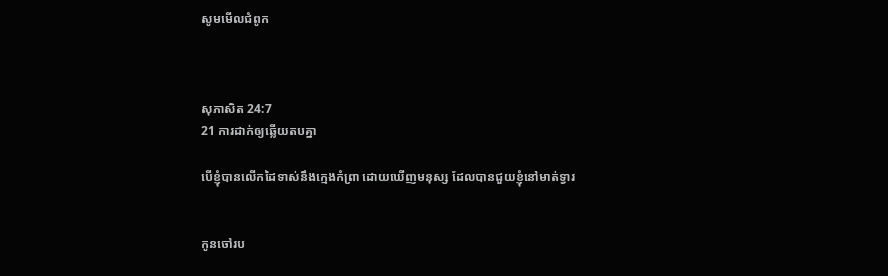សូមមើលជំពូក



សុភា‌សិត 24:7
21 ការដាក់ឲ្យឆ្លើយតបគ្នា

បើខ្ញុំបានលើកដៃទាស់នឹងក្មេងកំព្រា ដោយឃើញមនុស្ស ដែលបានជួយខ្ញុំនៅមាត់ទ្វារ


កូនចៅរប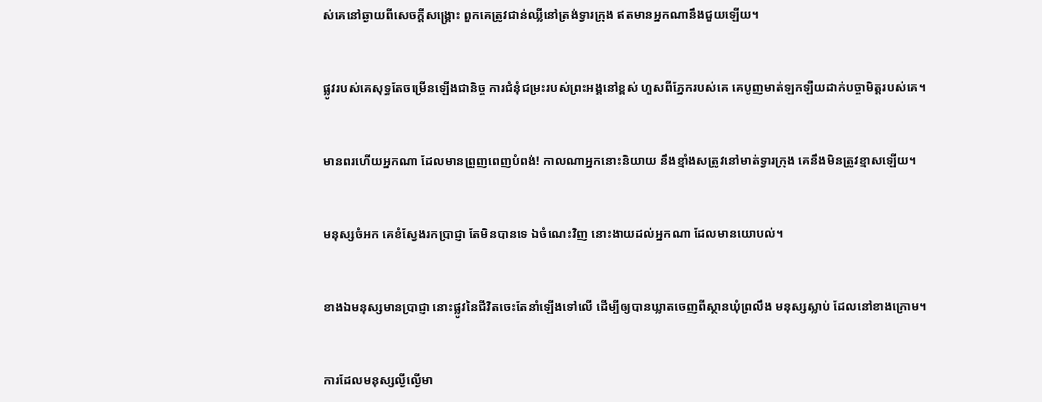ស់គេនៅឆ្ងាយពីសេចក្ដីសង្គ្រោះ ពួកគេត្រូវជាន់ឈ្លីនៅត្រង់ទ្វារក្រុង ឥតមានអ្នកណានឹងជួយឡើយ។


ផ្លូវរបស់គេសុទ្ធតែចម្រើនឡើងជានិច្ច ការជំនុំជម្រះរបស់ព្រះ‌អង្គនៅខ្ពស់ ហួសពីភ្នែករបស់គេ គេបូញមាត់ឡក‌ឡឺយដាក់បច្ចា‌មិត្តរបស់គេ។


មានពរហើយអ្នកណា ដែលមានព្រួញពេញបំពង់! កាលណាអ្នកនោះនិយាយ នឹងខ្មាំងសត្រូវនៅមាត់ទ្វារក្រុង គេនឹងមិនត្រូវខ្មាសឡើយ។


មនុស្សចំអក គេខំស្វែងរកប្រាជ្ញា តែមិនបានទេ ឯចំណេះវិញ នោះងាយដល់អ្នកណា ដែលមានយោបល់។


ខាងឯមនុស្សមានប្រាជ្ញា នោះផ្លូវនៃជីវិតចេះតែនាំឡើងទៅលើ ដើម្បីឲ្យបានឃ្លាតចេញពីស្ថានឃុំព្រលឹង មនុស្សស្លាប់ ដែលនៅខាងក្រោម។


ការដែលមនុស្សល្ងី‌ល្ងើមា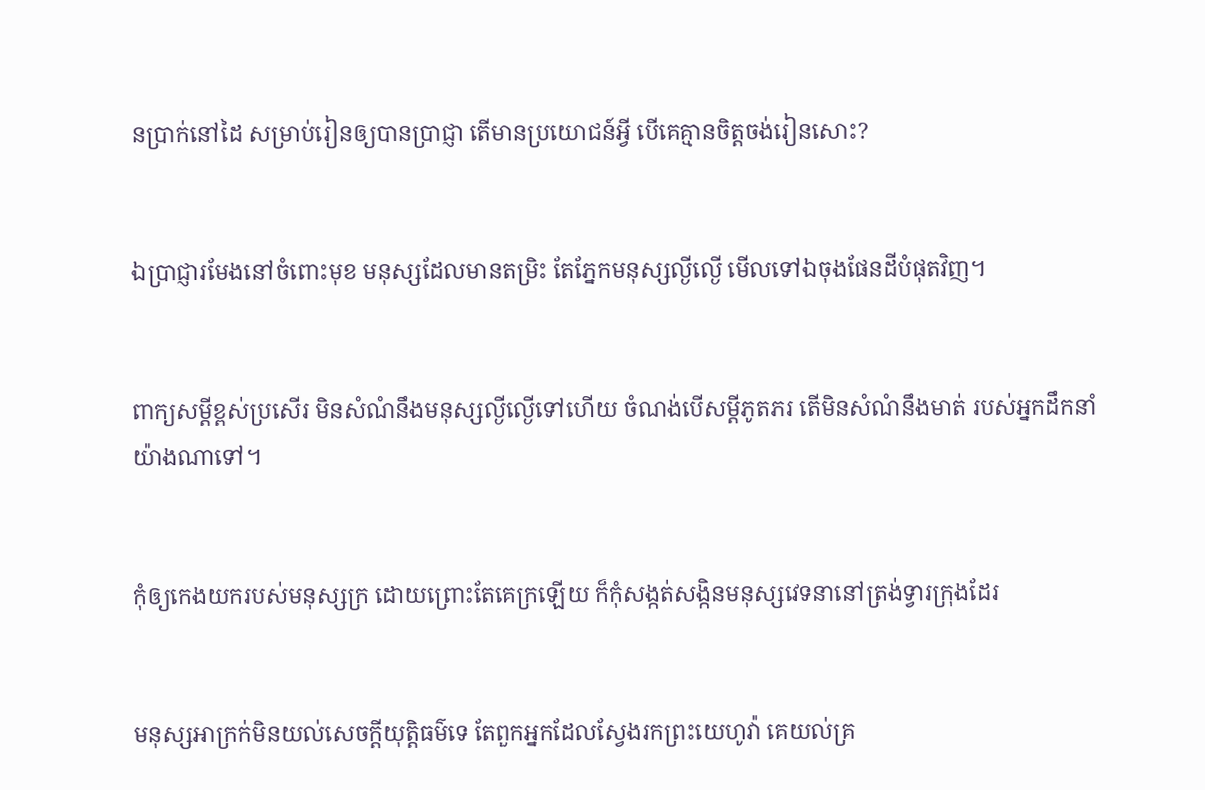នប្រាក់នៅដៃ សម្រាប់រៀនឲ្យបានប្រាជ្ញា តើមានប្រ‌យោជន៍អ្វី បើគេគ្មានចិត្តចង់រៀនសោះ?


ឯប្រាជ្ញារមែងនៅចំពោះមុខ មនុស្សដែលមានតម្រិះ តែភ្នែកមនុស្សល្ងី‌ល្ងើ មើលទៅឯចុងផែនដីបំផុតវិញ។


ពាក្យសម្ដីខ្ពស់ប្រសើរ មិនសំណំនឹងមនុស្សល្ងី‌ល្ងើទៅហើយ ចំណង់បើសម្ដីភូតភរ តើមិនសំណំនឹងមាត់ របស់អ្នកដឹកនាំ យ៉ាងណាទៅ។


កុំឲ្យកេងយករបស់មនុស្សក្រ ដោយព្រោះតែគេក្រឡើយ ក៏កុំសង្កត់‌សង្កិនមនុស្សវេទនានៅត្រង់ទ្វារក្រុងដែរ


មនុស្សអាក្រក់មិនយល់សេចក្ដីយុត្តិ‌ធម៌ទេ តែពួកអ្នកដែលស្វែងរកព្រះ‌យេហូវ៉ា គេយល់គ្រ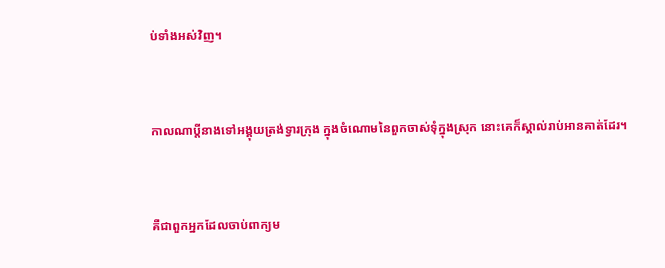ប់ទាំងអស់វិញ។


កាលណាប្តីនាងទៅអង្គុយត្រង់ទ្វារក្រុង ក្នុងចំណោមនៃពួកចាស់ទុំក្នុងស្រុក នោះគេក៏ស្គាល់រាប់អានគាត់ដែរ។


គឺជាពួកអ្នកដែលចាប់ពាក្យម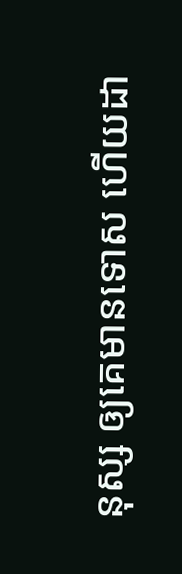នុស្ស ឲ្យគេមានទោស ហើយដា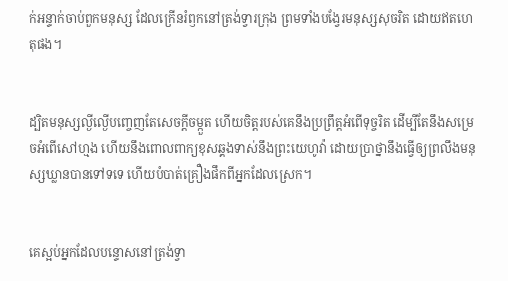ក់អន្ទាក់ចាប់ពួកមនុស្ស ដែលក្រើនរំឭកនៅត្រង់ទ្វារក្រុង ព្រមទាំងបង្វែរមនុស្សសុចរិត ដោយឥតហេតុផង។


ដ្បិតមនុស្សល្ងី‌ល្ងើបញ្ចេញតែសេចក្ដីចម្កួត ហើយចិត្តរបស់គេនឹងប្រព្រឹត្តអំពើទុច្ចរិត ដើម្បីតែនឹងសម្រេចអំពើសៅ‌ហ្មង ហើយនឹងពោលពាក្យខុសឆ្គងទាស់នឹងព្រះ‌យេហូវ៉ា ដោយប្រាថ្នានឹងធ្វើឲ្យព្រលឹងមនុស្សឃ្លានបានទៅទទេ ហើយបំបាត់គ្រឿងផឹកពីអ្នកដែលស្រេក។


គេស្អប់អ្នកដែលបន្ទោសនៅត្រង់ទ្វា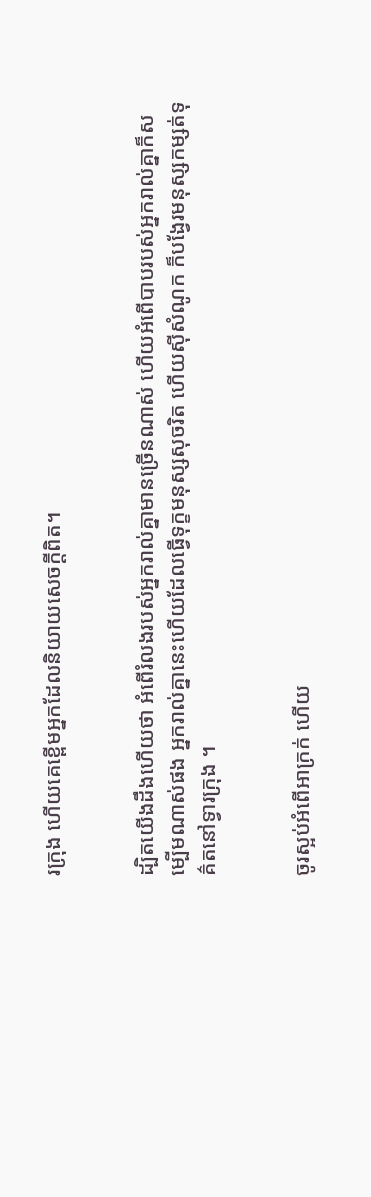រក្រុង ហើយគេខ្ពើមអ្នកដែលនិយាយសេចក្ដីពិត។


ដ្បិតយើងដឹងហើយថា អំពើរំលងរបស់អ្នករាល់គ្នាមានច្រើនណាស់ ហើយអំពើបាបរបស់អ្នករាល់គ្នាក៏សម្បើមណាស់ផង អ្នករាល់គ្នានេះហើយដែលធ្វើទុក្ខមនុស្សសុចរិត ហើយស៊ីសំណូក ក៏បង្វែរមនុស្សកម្សត់ទុគ៌តនៅទ្វារក្រុង ។


ចូរស្អប់អំពើអាក្រក់ ហើយ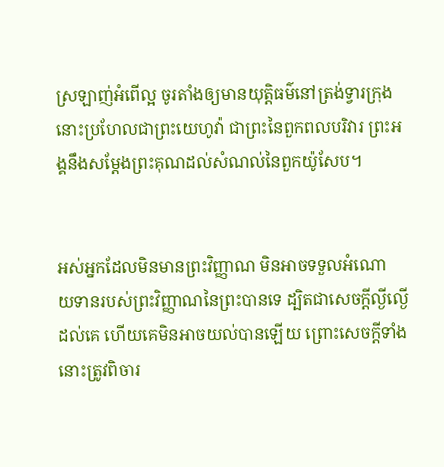ស្រឡាញ់អំពើល្អ ចូរតាំងឲ្យមានយុត្តិ‌ធម៌នៅត្រង់ទ្វារក្រុង នោះប្រហែលជាព្រះ‌យេហូវ៉ា ជាព្រះនៃពួកពល‌បរិវារ ព្រះ‌អង្គនឹងសម្ដែងព្រះគុណដល់សំណល់នៃពួកយ៉ូសែប។


អស់អ្នកដែលមិនមានព្រះ‌វិញ្ញាណ មិនអាចទទួលអំណោយ‌ទានរបស់ព្រះ‌វិញ្ញាណនៃព្រះបានទេ ដ្បិតជាសេចក្តីល្ងី‌ល្ងើដល់គេ ហើយគេមិនអាចយល់បានឡើយ ព្រោះសេចក្តីទាំងនោះត្រូវពិចារ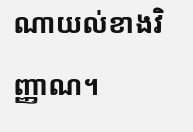ណាយល់ខាងវិញ្ញាណ។